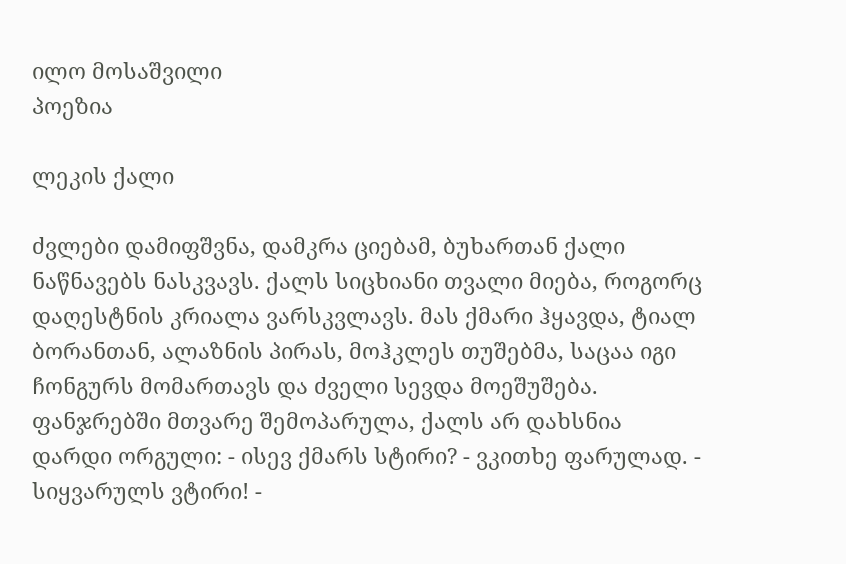ილო მოსაშვილი
პოეზია

ლეკის ქალი

ძვლები დამიფშვნა, დამკრა ციებამ, ბუხართან ქალი ნაწნავებს ნასკვავს. ქალს სიცხიანი თვალი მიება, როგორც დაღესტნის კრიალა ვარსკვლავს. მას ქმარი ჰყავდა, ტიალ ბორანთან, ალაზნის პირას, მოჰკლეს თუშებმა, საცაა იგი ჩონგურს მომართავს და ძველი სევდა მოეშუშება. ფანჯრებში მთვარე შემოპარულა, ქალს არ დახსნია დარდი ორგული: - ისევ ქმარს სტირი? - ვკითხე ფარულად. - სიყვარულს ვტირი! -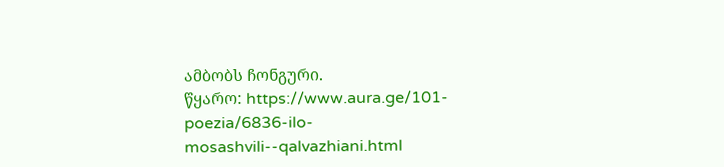ამბობს ჩონგური.
წყარო: https://www.aura.ge/101-poezia/6836-ilo-mosashvili--qalvazhiani.html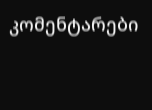კომენტარები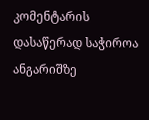კომენტარის დასაწერად საჭიროა ანგარიშზე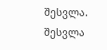შესვლა. შესვლა